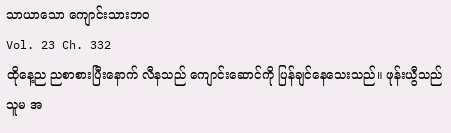သာယာသော ကျောင်းသားဘဝ
Vol. 23 Ch. 332
ထိုနေ့ည ညစာစားပြီးနောက် လီနသည် ကျောင်းဆောင်ကို ပြန်ချင်နေသေးသည်။ ဖုန်းယွီသည် သူမ အ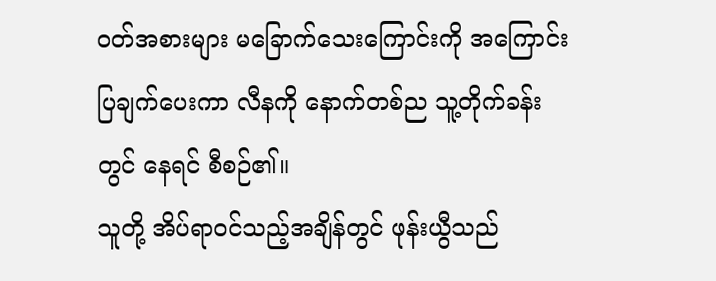ဝတ်အစားများ မခြောက်သေးကြောင်းကို အကြောင်းပြချက်ပေးကာ လီနကို နောက်တစ်ည သူ့တိုက်ခန်းတွင် နေရင် စီစဉ်၏။
သူတို့ အိပ်ရာဝင်သည့်အချိန်တွင် ဖုန်းယွီသည်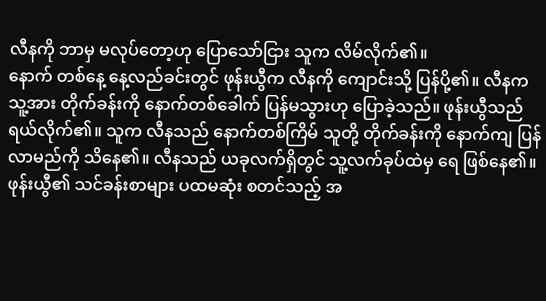လီနကို ဘာမှ မလုပ်တော့ဟု ပြောသော်ငြား သူက လိမ်လိုက်၏။
နောက် တစ်နေ့ နေ့လည်ခင်းတွင် ဖုန်းယွီက လီနကို ကျောင်းသို့ ပြန်ပို့၏။ လီနက သူ့အား တိုက်ခန်းကို နောက်တစ်ခေါက် ပြန်မသွားဟု ပြောခဲ့သည်။ ဖုန်းယွီသည် ရယ်လိုက်၏။ သူက လီနသည် နောက်တစ်ကြိမ် သူတို့ တိုက်ခန်းကို နောက်ကျ ပြန်လာမည်ကို သိနေ၏။ လီနသည် ယခုလက်ရှိတွင် သူ့လက်ခုပ်ထဲမှ ရေ ဖြစ်နေ၏။
ဖုန်းယွီ၏ သင်ခန်းစာများ ပထမဆုံး စတင်သည့် အ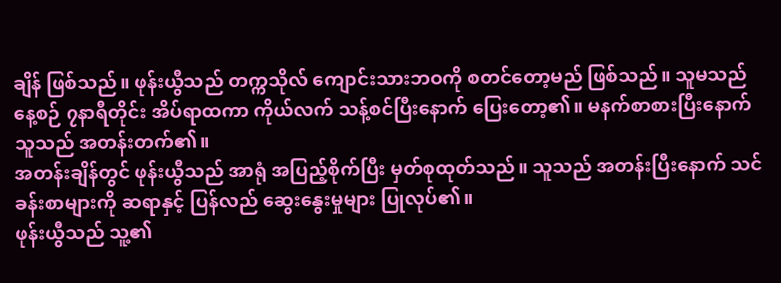ချိန် ဖြစ်သည်။ ဖုန်းယွီသည် တက္ကသိုလ် ကျောင်းသားဘဝကို စတင်တော့မည် ဖြစ်သည်။ သူမသည် နေ့စဉ် ၇နာရီတိုင်း အိပ်ရာထကာ ကိုယ်လက် သန့်စင်ပြီးနောက် ပြေးတော့၏။ မနက်စာစားပြီးနောက် သူသည် အတန်းတက်၏။
အတန်းချိန်တွင် ဖုန်းယွီသည် အာရုံ အပြည့်စိုက်ပြီး မှတ်စုထုတ်သည်။ သူသည် အတန်းပြီးနောက် သင်ခန်းစာများကို ဆရာနှင့် ပြန်လည် ဆွေးနွေးမှုများ ပြုလုပ်၏။
ဖုန်းယွီသည် သူ့၏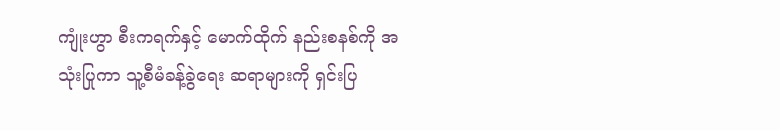ကျုံးဟွာ စီးကရက်နှင့် မောက်ထိုက် နည်းစနစ်ကို အသုံးပြုကာ သူ့စီမံခန့်ခွဲရေး ဆရာများကို ရှင်းပြ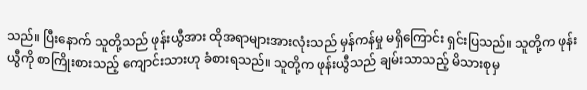သည်။ ပြီးနောက် သူတို့သည် ဖုန်းယွီအား ထိုအရာများအားလုံးသည် မှန်ကန်မှု မရှိကြောင်း ရှင်းပြသည်။ သူတို့က ဖုန်းယွီကို စာကြိုးစားသည့် ကျောင်းသားဟု ခံစားရသည်။ သူတို့က ဖုန်းယွီသည် ချမ်းသာသည့် မိသားစုမှ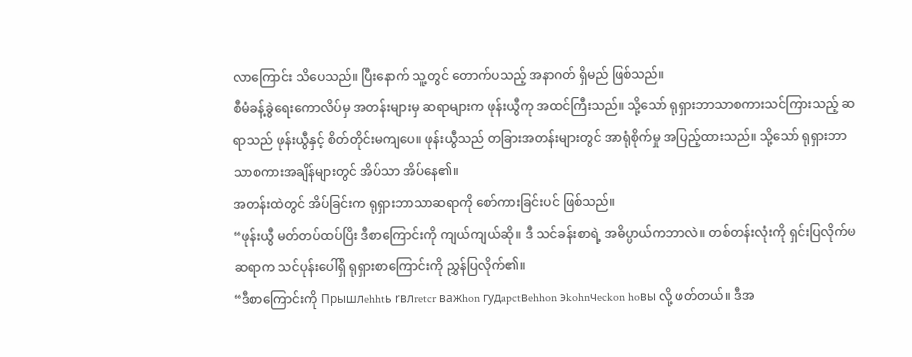လာကြောင်း သိပေသည်။ ပြီးနောက် သူ့တွင် တောက်ပသည့် အနာဂတ် ရှိမည် ဖြစ်သည်။
စီမံခန့်ခွဲရေးကောလိပ်မှ အတန်းများမှ ဆရာများက ဖုန်းယွီကု အထင်ကြီးသည်။ သို့သော် ရုရှားဘာသာစကားသင်ကြားသည့် ဆရာသည် ဖုန်းယွီနှင့် စိတ်တိုင်းမကျပေ။ ဖုန်းယွီသည် တခြားအတန်းများတွင် အာရုံစိုက်မှု အပြည့်ထားသည်။ သို့သော် ရုရှားဘာသာစကားအချိန်များတွင် အိပ်သာ အိပ်နေ၏။
အတန်းထဲတွင် အိပ်ခြင်းက ရုရှားဘာသာဆရာကို စော်ကားခြင်းပင် ဖြစ်သည်။
“ဖုန်းယွီ မတ်တပ်ထပ်ပြိး ဒီစာကြောင်းကို ကျယ်ကျယ်ဆို။ ဒီ သင်ခန်းစာရဲ့ အဓိပ္ပာယ်ကဘာလဲ။ တစ်တန်းလုံးကို ရှင်းပြလိုက်ၑ
ဆရာက သင်ပုန်းပေါ်ရှိ ရုရှားစာကြောင်းကို ညွှန်ပြလိုက်၏။
“ဒီစာကြောင်းကို Пpышлehhtь rвлretcr вaжhon гyдapctвehhon эkohnчeckon hoвы လို့ ဖတ်တယ်။ ဒီအ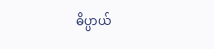ဓိပ္ပာယ်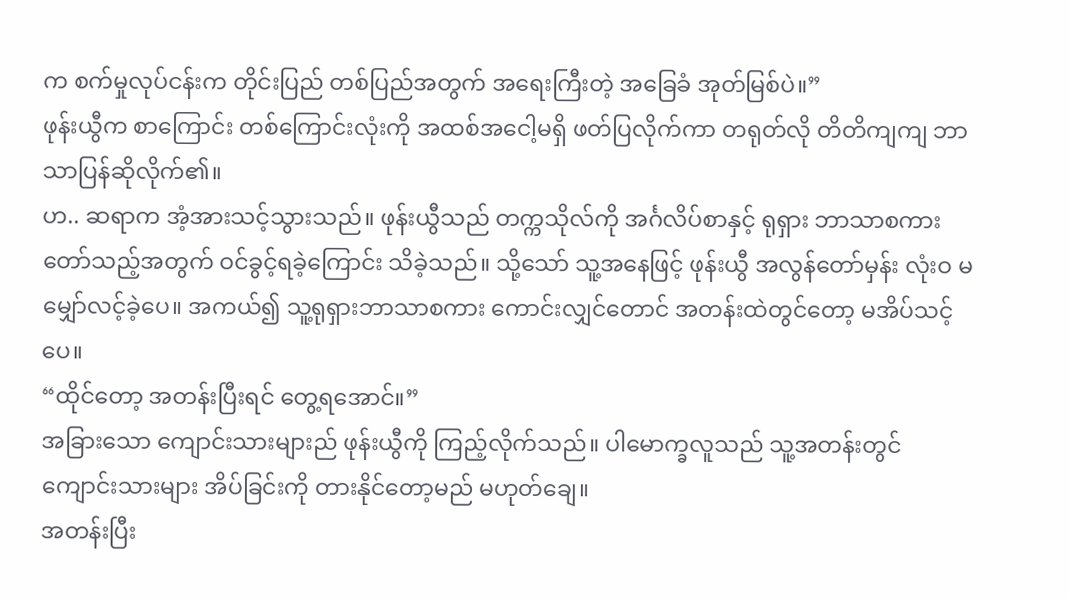က စက်မှုလုပ်ငန်းက တိုင်းပြည် တစ်ပြည်အတွက် အရေးကြီးတဲ့ အခြေခံ အုတ်မြစ်ပဲ။”
ဖုန်းယွီက စာကြောင်း တစ်ကြောင်းလုံးကို အထစ်အငေါ့မရှိ ဖတ်ပြလိုက်ကာ တရုတ်လို တိတိကျကျ ဘာသာပြန်ဆိုလိုက်၏။
ဟ.. ဆရာက အံ့အားသင့်သွားသည်။ ဖုန်းယွီသည် တက္ကသိုလ်ကို အင်္ဂလိပ်စာနှင့် ရုရှား ဘာသာစကား တော်သည့်အတွက် ဝင်ခွင့်ရခဲ့ကြောင်း သိခဲ့သည်။ သို့သော် သူ့အနေဖြင့် ဖုန်းယွီ အလွန်တော်မှန်း လုံးဝ မမျှော်လင့်ခဲ့ပေ။ အကယ်၍ သူ့ရုရှားဘာသာစကား ကောင်းလျှင်တောင် အတန်းထဲတွင်တော့ မအိပ်သင့်ပေ။
“ထိုင်တော့ အတန်းပြီးရင် တွေ့ရအောင်။”
အခြားသော ကျောင်းသားများည် ဖုန်းယွီကို ကြည့်လိုက်သည်။ ပါမောက္ခလူသည် သူ့အတန်းတွင် ကျောင်းသားများ အိပ်ခြင်းကို တားနိုင်တော့မည် မဟုတ်ချေ။
အတန်းပြီး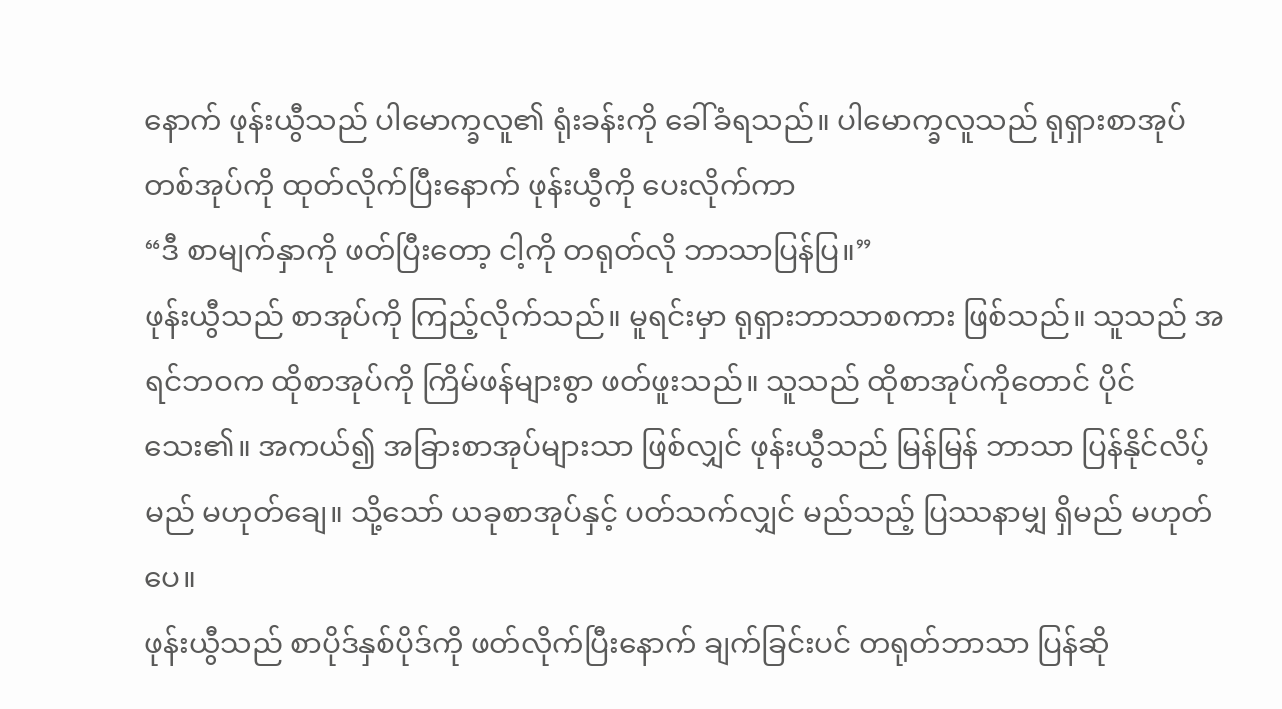နောက် ဖုန်းယွီသည် ပါမောက္ခလူ၏ ရုံးခန်းကို ခေါ်ခံရသည်။ ပါမောက္ခလူသည် ရုရှားစာအုပ်တစ်အုပ်ကို ထုတ်လိုက်ပြီးနောက် ဖုန်းယွီကို ပေးလိုက်ကာ
“ဒီ စာမျက်နှာကို ဖတ်ပြီးတော့ ငါ့ကို တရုတ်လို ဘာသာပြန်ပြ။”
ဖုန်းယွီသည် စာအုပ်ကို ကြည့်လိုက်သည်။ မူရင်းမှာ ရုရှားဘာသာစကား ဖြစ်သည်။ သူသည် အရင်ဘဝက ထိုစာအုပ်ကို ကြိမ်ဖန်များစွာ ဖတ်ဖူးသည်။ သူသည် ထိုစာအုပ်ကိုတောင် ပိုင်သေး၏။ အကယ်၍ အခြားစာအုပ်များသာ ဖြစ်လျှင် ဖုန်းယွီသည် မြန်မြန် ဘာသာ ပြန်နိုင်လိပ့်မည် မဟုတ်ချေ။ သို့သော် ယခုစာအုပ်နှင့် ပတ်သက်လျှင် မည်သည့် ပြဿနာမျှ ရှိမည် မဟုတ်ပေ။
ဖုန်းယွီသည် စာပိုဒ်နှစ်ပိုဒ်ကို ဖတ်လိုက်ပြီးနောက် ချက်ခြင်းပင် တရုတ်ဘာသာ ပြန်ဆို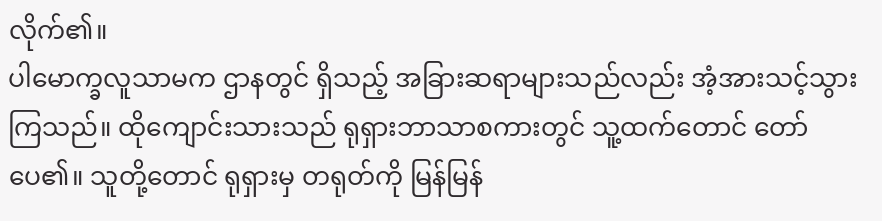လိုက်၏။
ပါမောက္ခလူသာမက ဌာနတွင် ရှိသည့် အခြားဆရာများသည်လည်း အံ့အားသင့်သွားကြသည်။ ထိုကျောင်းသားသည် ရုရှားဘာသာစကားတွင် သူ့ထက်တောင် တော်ပေ၏။ သူတို့တောင် ရုရှားမှ တရုတ်ကို မြန်မြန်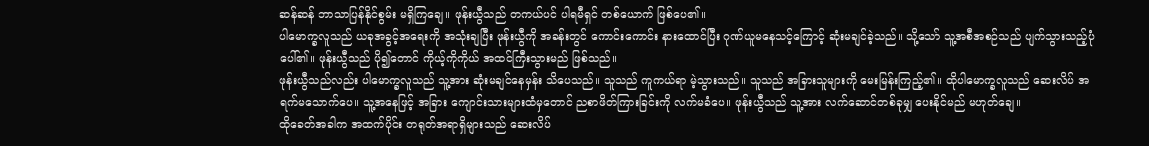ဆန်ဆန် ဘာသာပြန်နိုင်စွမ်း မရှိကြချေ။ ဖုန်းယွီသည် တကယ်ပင် ပါရမီရှင် တစ်ယောက် ဖြစ်ပေ၏။
ပါမောက္ခလူသည် ယခုအခွင့်အရေးကို အသုံးချပြီး ဖုန်းယွီကို အခန်းတွင် ကောင်းကောင်း နားထောင်ပြီး ဂုဏ်ယူမနေသင့်ကြောင့် ဆုံးမချင်ခဲ့သည်။ သို့သော် သူ့အစီအစဉ်သည် ပျက်သွားသည့်ပုံပေါ်၏။ ဖုန်းယွီသည် ပို၍တောင် ကိုယ့်ကိုကိုယ် အထင်ကြီးသွားမည် ဖြစ်သည်။
ဖုန်းယွီသည်လည်း ပါမောက္ခလူသည် သူ့အား ဆုံးမချင်နေမှန်း သိပေသည်။ သူသည် ကူကယ်ရာ မဲ့သွားသည်။ သူသည် အခြားသူများကို မေးမြန်းကြည့်၏။ ထိုပါမောက္ခလူသည် ဆေးလိပ် အရက်မသောက်ပေ။ သူ့အနေဖြင့် အခြား ကျောင်းသားများထံမှတောင် ညစာဖိတ်ကြားခြင်းကို လက်မခံပေ။ ဖုန်းယွီသည် သူ့အား လက်ဆောင်တစ်ခုမျှ ပေးနိုင်မည် မဟုတ်ချေ။
ထိုခေတ်အခါက အထက်ပိုင်း တရုတ်အရာရှိများသည် ဆေးလိပ်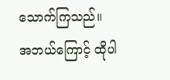သောက်ကြသည်။ အဘယ်ကြောင့် ထိုပါ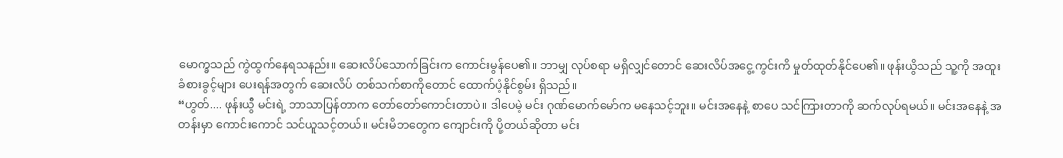မောက္ခသည် ကွဲထွက်နေရသနည်း။ ဆေးလိပ်သောက်ခြင်းက ကောင်းမွန်ပေ၏။ ဘာမျှ လုပ်စရာ မရှိလျှင်တောင် ဆေးလိပ်အငွေ့ကွင်းကိ မှုတ်ထုတ်နိုင်ပေ၏။ ဖုန်းယွိသည် သူ့ကို အထူးခံစားခွင့်များ ပေးရန်အတွက် ဆေးလိပ် တစ်သက်စာကိုတောင် ထောက်ပံ့နိုင်စွမ်း ရှိသည်။
“ဟွတ်.... ဖုန်းယွီ မင်းရဲ့ ဘာသာပြန်တာက တော်တော်ကောင်းတာပဲ။ ဒါပေမဲ့ မင်း ဂုဏ်မောက်မော်က မနေသင့်ဘူး။ မင်းအနေနဲ့ စာပေ သင်ကြားတာကို ဆက်လုပ်ရမယ်။ မင်းအနေနဲ့ အတန်းမှာ ကောင်းကောင် သင်ယူသင့်တယ်။ မင်းမိဘတွေက ကျောင်းကို ပို့တယ်ဆိုတာ မင်း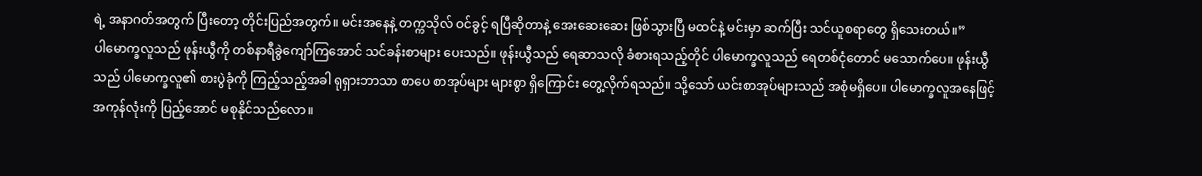ရဲ့ အနာဂတ်အတွက် ပြီးတော့ တိုင်းပြည်အတွက်။ မင်းအနေနဲ့ တက္ကသိုလ် ဝင်ခွင့် ရပြီဆိုတာနဲ့ အေးဆေးဆေး ဖြစ်သွားပြီ မထင်နဲ့ မင်းမှာ ဆက်ပြီး သင်ယူစရာတွေ ရှိသေးတယ်။”
ပါမောက္ခလူသည် ဖုန်းယွီကို တစ်နာရီခွဲကျော်ကြအောင် သင်ခန်းစာများ ပေးသည်။ ဖုန်းယွီသည် ရေဆာသလို ခံစားရသည့်တိုင် ပါမောက္ခလူသည် ရေတစ်ငုံတောင် မသောက်ပေ။ ဖုန်းယွီသည် ပါမောက္ခလူ၏ စားပွဲခုံကို ကြည့်သည့်အခါ ရုရှားဘာသာ စာပေ စာအုပ်များ များစွာ ရှိကြောင်း တွေ့လိုက်ရသည်။ သို့သော် ယင်းစာအုပ်များသည် အစုံမရှိပေ။ ပါမောက္ခလူအနေဖြင့် အကုန်လုံးကို ပြည့်အောင် မစုနိုင်သည်လော။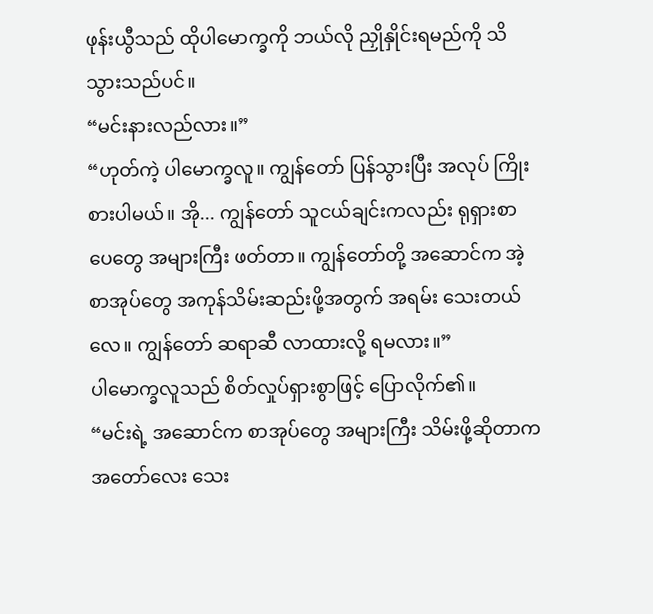ဖုန်းယွီသည် ထိုပါမောက္ခကို ဘယ်လို ညှိုနှိုင်းရမည်ကို သိသွားသည်ပင်။
“မင်းနားလည်လား။”
“ဟုတ်ကဲ့ ပါမောက္ခလူ။ ကျွန်တော် ပြန်သွားပြီး အလုပ် ကြိုးစားပါမယ်။ အို... ကျွန်တော် သူငယ်ချင်းကလည်း ရုရှားစာပေတွေ အများကြီး ဖတ်တာ။ ကျွန်တော်တို့ အဆောင်က အဲ့စာအုပ်တွေ အကုန်သိမ်းဆည်းဖို့အတွက် အရမ်း သေးတယ်လေ။ ကျွန်တော် ဆရာဆီ လာထားလို့ ရမလား။”
ပါမောက္ခလူသည် စိတ်လှုပ်ရှားစွာဖြင့် ပြောလိုက်၏။
“မင်းရဲ့ အဆောင်က စာအုပ်တွေ အများကြီး သိမ်းဖို့ဆိုတာက အတော်လေး သေး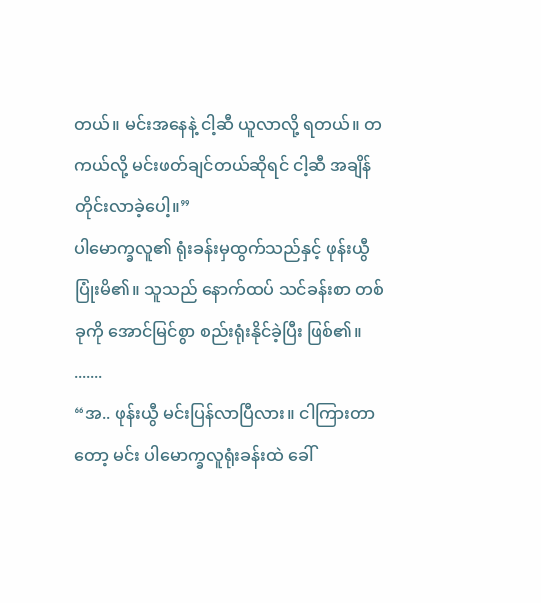တယ်။ မင်းအနေနဲ့ ငါ့ဆီ ယူလာလို့ ရတယ်။ တကယ်လို့ မင်းဖတ်ချင်တယ်ဆိုရင် ငါ့ဆီ အချိန်တိုင်းလာခဲ့ပေါ့။”
ပါမောက္ခလူ၏ ရုံးခန်းမှထွက်သည်နှင့် ဖုန်းယွီ ပြုံးမိ၏။ သူသည် နောက်ထပ် သင်ခန်းစာ တစ်ခုကို အောင်မြင်စွာ စည်းရုံးနိုင်ခဲ့ပြီး ဖြစ်၏။
.......
“အ.. ဖုန်းယွီ မင်းပြန်လာပြီလား။ ငါကြားတာတော့ မင်း ပါမောက္ခလူရုံးခန်းထဲ ခေါ်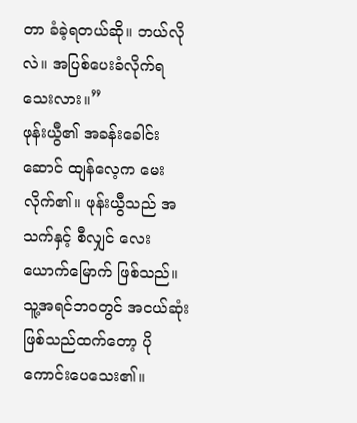တာ ခံခဲ့ရတယ်ဆို။ ဘယ်လိုလဲ။ အပြစ်ပေးခံလိုက်ရသေးလား။”
ဖုန်းယွီ၏ အခန်းခေါင်းဆောင် ထျန်လေ့က မေးလိုက်၏။ ဖုန်းယွီသည် အသက်နှင့် စီလျှင် လေးယောက်မြောက် ဖြစ်သည်။ သူ့အရင်ဘဝတွင် အငယ်ဆုံး ဖြစ်သည်ထက်တော့ ပိုကောင်းပေသေး၏။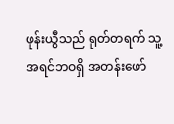ဖုန်းယွီသည် ရုတ်တရက် သူ့အရင်ဘဝရှိ အတန်းဖော်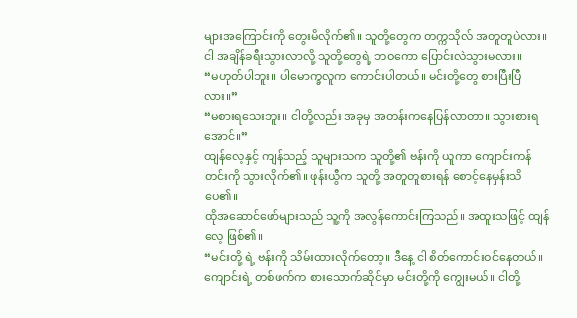များအကြောင်းကို တွေးမိလိုက်၏။ သူတို့တွေက တက္ကသိုလ် အတူတူပဲလား။ ငါ အချိန်ခရီးသွားလာလို့ သူတို့တွေရဲ့ ဘဝကော ပြောင်းလဲသွားမလား။
“မဟုတ်ပါဘူး။ ပါမောက္ခလူက ကောင်းပါတယ်။ မင်းတို့တွေ စားပြီးပြီလား။”
“မစားရသေးဘူး။ ငါတို့လည်း အခုမှ အတန်းကနေပြန်လာတာ။ သွားစားရအောင်။”
ထျန်လေ့နှင့် ကျန်သည့် သူများသက သူတို့၏ ဗန်းကို ယူကာ ကျောင်းကန်တင်းကို သွားလိုက်၏။ ဖုန်းယွီက သူတို့ အတူတူစားရန် စောင့်နေမှန်းသိပေ၏။
ထိုအဆောင်ဖော်များသည် သူ့ကို အလွန်ကောင်းကြသည်။ အထူးသဖြင့် ထျန်လေ့ ဖြစ်၏။
“မင်းတို့ ရဲ့ ဗန်းကို သိမ်းထားလိုက်တော့။ ဒီနေ့ ငါ စိတ်ကောင်းဝင်နေတယ်။ ကျောင်းရဲ့ တစ်ဖက်က စားသောက်ဆိုင်မှာ မင်းတို့ကို ကျွေးမယ်။ ငါတို့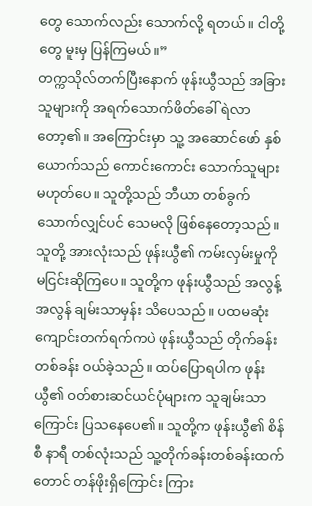တွေ သောက်လည်း သောက်လို့ ရတယ်။ ငါတို့တွေ မူးမှ ပြန်ကြမယ်။”
တက္ကသိုလ်တက်ပြီးနောက် ဖုန်းယွီသည် အခြားသူများကို အရက်သောက်ဖိတ်ခေါ် ရဲလာတော့၏။ အကြောင်းမှာ သူ့ အဆောင်ဖော် နှစ်ယောက်သည် ကောင်းကောင်း သောက်သူများ မဟုတ်ပေ။ သူတို့သည် ဘီယာ တစ်ခွက် သောက်လျှင်ပင် သေမလို ဖြစ်နေတော့သည်။
သူတို့ အားလုံးသည် ဖုန်းယွီ၏ ကမ်းလှမ်းမှုကို မငြင်းဆိုကြပေ။ သူတို့က ဖုန်းယွီသည် အလွန့်အလွန် ချမ်းသာမှန်း သိပေသည်။ ပထမဆုံး ကျောင်းတက်ရက်ကပဲ ဖုန်းယွီသည် တိုက်ခန်း တစ်ခန်း ဝယ်ခဲ့သည်။ ထပ်ပြောရပါက ဖုန်းယွီ၏ ဝတ်စားဆင်ယင်ပုံများက သူချမ်းသာကြောင်း ပြသနေပေ၏။ သူတို့က ဖုန်းယွီ၏ စိန်စီ နာရီ တစ်လုံးသည် သူ့တိုက်ခန်းတစ်ခန်းထက်တောင် တန်ဖိုးရှိကြောင်း ကြား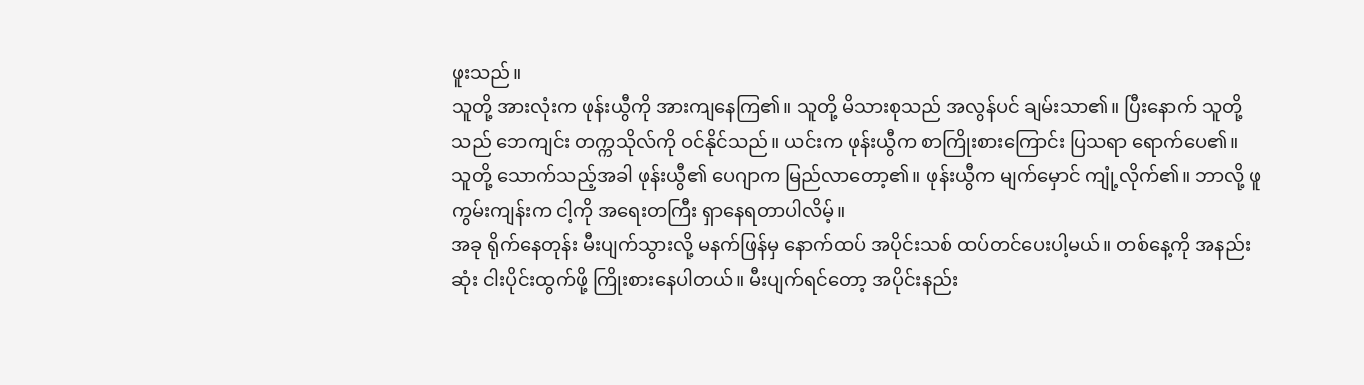ဖူးသည်။
သူတို့ အားလုံးက ဖုန်းယွီကို အားကျနေကြ၏။ သူတို့ မိသားစုသည် အလွန်ပင် ချမ်းသာ၏။ ပြီးနောက် သူတို့သည် ဘေကျင်း တက္ကသိုလ်ကို ဝင်နိုင်သည်။ ယင်းက ဖုန်းယွီက စာကြိုးစားကြောင်း ပြသရာ ရောက်ပေ၏။
သူတို့ သောက်သည့်အခါ ဖုန်းယွီ၏ ပေဂျာက မြည်လာတော့၏။ ဖုန်းယွီက မျက်မှောင် ကျုံ့လိုက်၏။ ဘာလို့ ဖူကွမ်းကျန်းက ငါ့ကို အရေးတကြီး ရှာနေရတာပါလိမ့်။
အခု ရိုက်နေတုန်း မီးပျက်သွားလို့ မနက်ဖြန်မှ နောက်ထပ် အပိုင်းသစ် ထပ်တင်ပေးပါ့မယ်။ တစ်နေ့ကို အနည်းဆုံး ငါးပိုင်းထွက်ဖို့ ကြိုးစားနေပါတယ်။ မီးပျက်ရင်တော့ အပိုင်းနည်း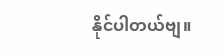နိုင်ပါတယ်ဗျ။